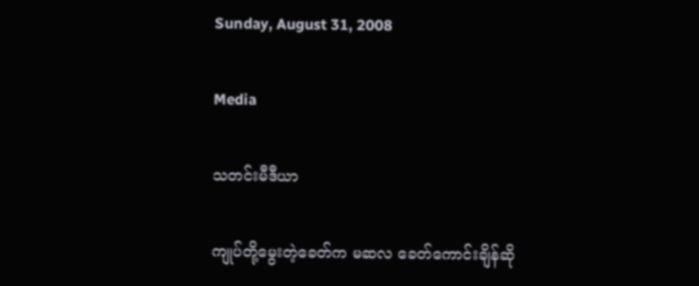Sunday, August 31, 2008

Media

သတင်းမီဒီယာ

ကျုပ်တို့မွေးတဲ့ခေတ်က မဆလ ခေတ်ကောင်းချိန်ဆို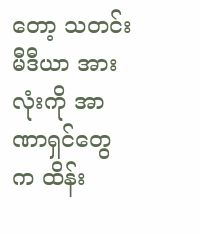တော့ သတင်းမီဒီယာ အားလုံးကို အာဏာရှင်တွေက ထိန်း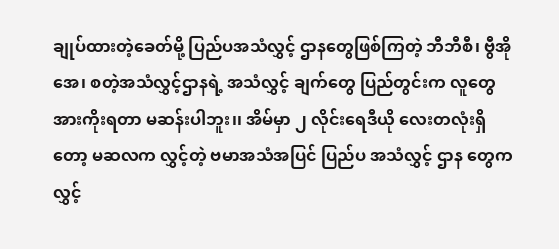ချုပ်ထားတဲ့ခေတ်မို့ ပြည်ပအသံလွှင့် ဌာနတွေဖြစ်ကြတဲ့ ဘီဘီစီ၊ ဗွီအိုအေ၊ စတဲ့အသံလွှင့်ဌာနရဲ့ အသံလွှင့် ချက်တွေ ပြည်တွင်းက လူတွေ အားကိုးရတာ မဆန်းပါဘူး၊၊ အိမ်မှာ ၂ လိုင်းရေဒီယို လေးတလုံးရှိတော့ မဆလက လွှင့်တဲ့ ဗမာအသံအပြင် ပြည်ပ အသံလွှင့် ဌာန တွေက လွှင့်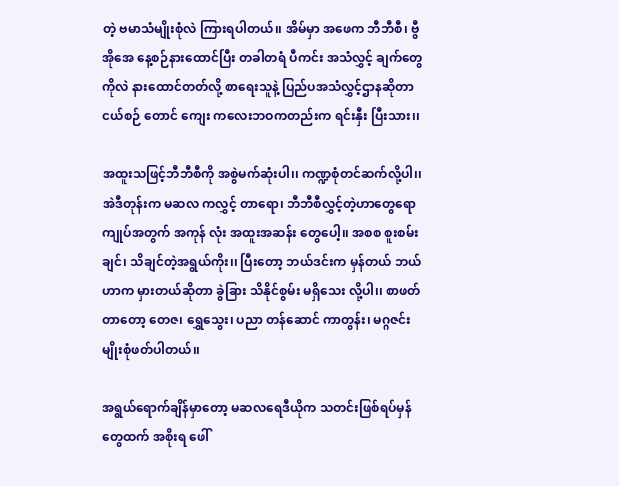တဲ့ ဗမာသံမျိုးစုံလဲ ကြားရပါတယ်၊၊ အိမ်မှာ အဖေက ဘီဘီစီ၊ ဗွီအိုအေ နေ့စဉ်နားထောင်ပြီး တခါတရံ ပီကင်း အသံလွှင့် ချက်တွေကိုလဲ နားထောင်တတ်လို့ စာရေးသူနဲ့ ပြည်ပအသံလွှင့်ဌာနဆိုတာ ငယ်စဉ် တောင် ကျေး ကလေးဘဝကတည်းက ရင်းနှီး ပြီးသား၊၊

အထူးသဖြင့်ဘီဘီစီကို အစွဲမက်ဆုံးပါ၊၊ ကဏ္ဍစုံတင်ဆက်လို့ပါ၊၊ အဲဒီတုန်းက မဆလ ကလွှင့် တာရော၊ ဘီဘီစီလွှင့်တဲ့ဟာတွေရော ကျုပ်အတွက် အကုန် လုံး အထူးအဆန်း တွေပေါ့၊၊ အစစ စူးစမ်းချင်၊ သိချင်တဲ့အရွယ်ကိုး၊၊ ပြီးတော့ ဘယ်ဒင်းက မှန်တယ် ဘယ်ဟာက မှားတယ်ဆိုတာ ခွဲခြား သိနိုင်စွမ်း မရှိသေး လို့ပါ၊၊ စာဖတ်တာတော့ တေဇ၊ ရွှေသွေး၊ ပညာ တန်ဆောင် ကာတွန်း၊ မဂ္ဂဇင်း မျိုးစုံဖတ်ပါတယ်၊၊

အရွယ်ရောက်ချိန်မှာတော့ မဆလရေဒီယိုက သတင်းဖြစ်ရပ်မှန် တွေထက် အစိုးရ ဖေါ်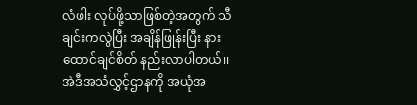လံဖါး လုပ်ဖို့သာဖြစ်တဲ့အတွက် သီချင်းကလွဲပြီး အချိန်ဖြုန်းပြီး နားထောင်ချင်စိတ် နည်းလာပါတယ်၊၊ အဲဒီအသံလွှင့်ဌာနကို အယုံအ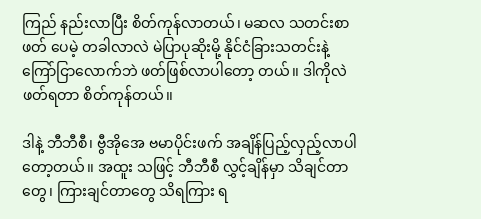ကြည် နည်းလာပြီး စိတ်ကုန်လာတယ်၊ မဆလ သတင်းစာဖတ် ပေမဲ့ တခါလာလဲ မဲပြာပုဆိုးမို့ နိုင်ငံခြားသတင်းနဲ့ ကြော်ငြာလောက်ဘဲ ဖတ်ဖြစ်လာပါတော့ တယ်၊၊ ဒါကိုလဲဖတ်ရတာ စိတ်ကုန်တယ်၊၊

ဒါနဲ့ ဘီဘီစီ၊ ဗွီအိုအေ ဗမာပိုင်းဖက် အချိန်ပြည့်လှည့်လာပါတော့တယ်၊၊ အထူး သဖြင့် ဘီဘီစီ လွှင့်ချိန်မှာ သိချင်တာတွေ၊ ကြားချင်တာတွေ သိရကြား ရ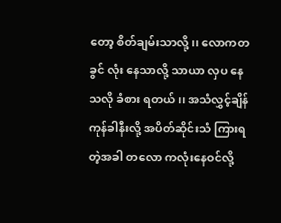တော့ စိတ်ချမ်းသာလို့၊၊ လောကတခွင် လုံး နေသာလို့ သာယာ လှပ နေသလို ခံစား ရတယ်၊၊ အသံလွှင့်ချိန် ကုန်ခါနီးလို့ အပိတ်ဆိုင်းသံ ကြားရတဲ့အခါ တလော ကလုံးနေဝင်လို့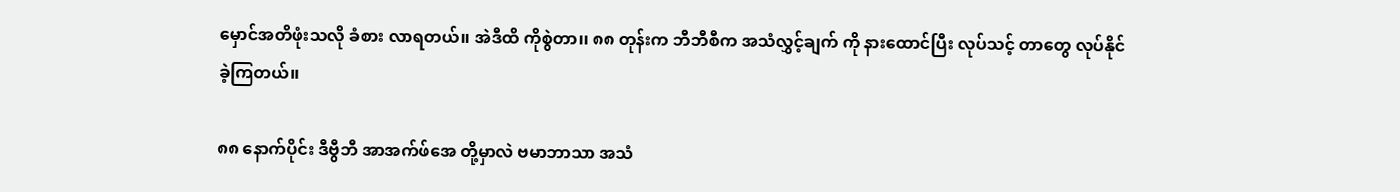မှောင်အတိဖုံးသလို ခံစား လာရတယ်၊၊ အဲဒီထိ ကိုစွဲတာ၊၊ ၈၈ တုန်းက ဘီဘီစီက အသံလွှင့်ချက် ကို နားထောင်ပြီး လုပ်သင့် တာတွေ လုပ်နိုင်ခဲ့ကြတယ်၊၊

၈၈ နောက်ပိုင်း ဒီဗွီဘီ အာအက်ဖ်အေ တို့မှာလဲ ဗမာဘာသာ အသံ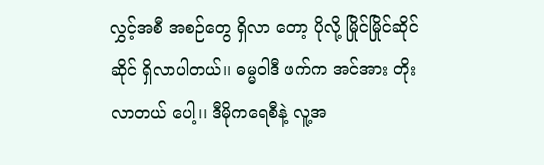လွှင့်အစီ အစဉ်တွေ ရှိလာ တော့ ပိုလို့ မြိုင်မြိုင်ဆိုင်ဆိုင် ရှိလာပါတယ်၊၊ ဓမ္မဝါဒီ ဖက်က အင်အား တိုးလာတယ် ပေါ့၊၊ ဒီမိုကရေစီနဲ့ လူ့အ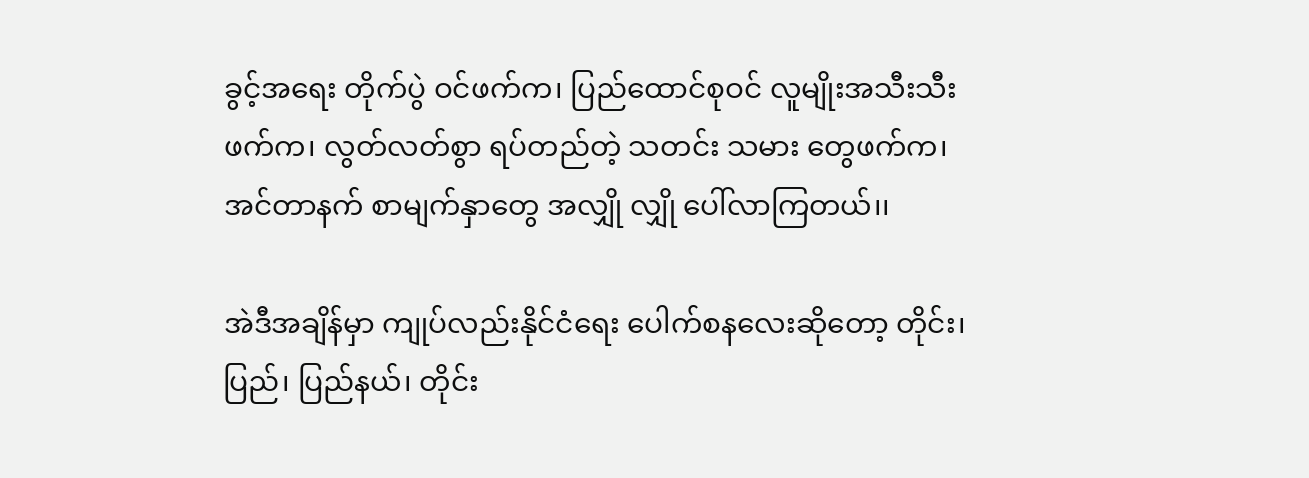ခွင့်အရေး တိုက်ပွဲ ဝင်ဖက်က၊ ပြည်ထောင်စုဝင် လူမျိုးအသီးသီးဖက်က၊ လွတ်လတ်စွာ ရပ်တည်တဲ့ သတင်း သမား တွေဖက်က၊ အင်တာနက် စာမျက်နှာတွေ အလျှို လျှို ပေါ်လာကြတယ်၊၊

အဲဒီအချိန်မှာ ကျုပ်လည်းနိုင်ငံရေး ပေါက်စနလေးဆိုတော့ တိုင်း၊ ပြည်၊ ပြည်နယ်၊ တိုင်း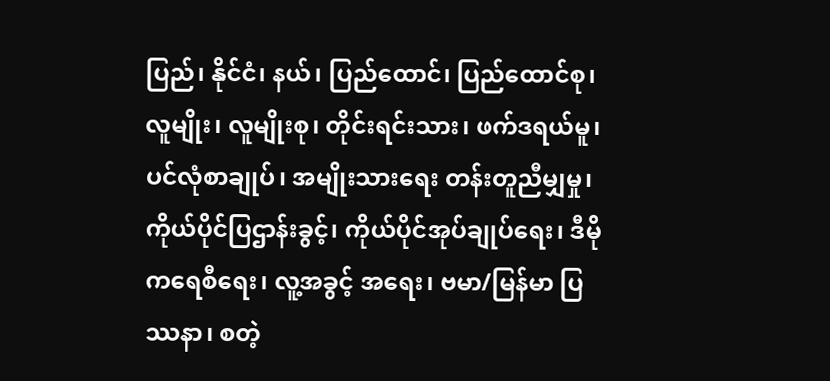ပြည်၊ နိုင်ငံ၊ နယ်၊ ပြည်ထောင်၊ ပြည်ထောင်စု၊ လူမျိုး၊ လူမျိုးစု၊ တိုင်းရင်းသား၊ ဖက်ဒရယ်မူ၊ ပင်လုံစာချုပ်၊ အမျိုးသားရေး တန်းတူညီမျှမှု၊ ကိုယ်ပိုင်ပြဌာန်းခွင့်၊ ကိုယ်ပိုင်အုပ်ချုပ်ရေး၊ ဒီမို ကရေစီရေး၊ လူ့အခွင့် အရေး၊ ဗမာ/မြန်မာ ပြဿနာ၊ စတဲ့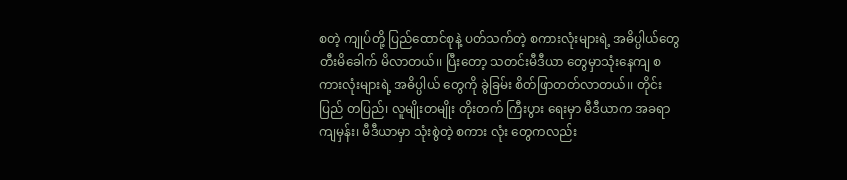စတဲ့ ကျုပ်တို့ ပြည်ထောင်စုနဲ့ ပတ်သက်တဲ့ စကားလုံးများရဲ့ အဓိပ္ပါယ်တွေ တီးမိခေါက် မိလာတယ်၊၊ ပြီးတော့ သတင်းမီဒီယာ တွေမှာသုံးနေကျ စကားလုံးများရဲ့ အဓိပ္ပါယ် တွေကို ခွဲခြမ်း စိတ်ဖြာတတ်လာတယ်၊၊ တိုင်းပြည် တပြည်၊ လူမျိုးတမျိုး တိုးတက် ကြီးပွား ရေးမှာ မီဒီယာက အခရာကျမှန်း၊ မီဒီယာမှာ သုံးစွဲတဲ့ စကား လုံး တွေကလည်း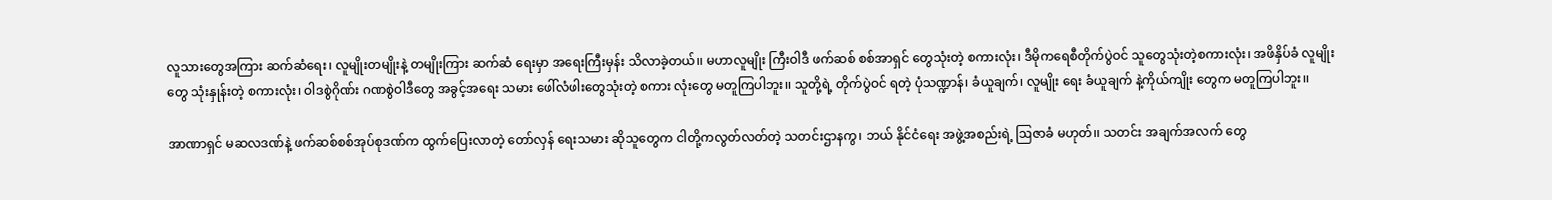လူသားတွေအကြား ဆက်ဆံရေး၊ လူမျိုးတမျိုးနဲ့ တမျိုးကြား ဆက်ဆံ ရေးမှာ အရေးကြီးမှန်း သိလာခဲ့တယ်၊၊ မဟာလူမျိုး ကြီးဝါဒီ ဖက်ဆစ် စစ်အာရှင် တွေသုံးတဲ့ စကားလုံး၊ ဒီမိုကရေစီတိုက်ပွဲဝင် သူတွေသုံးတဲ့စကားလုံး၊ အဖိနှိပ်ခံ လူမျိုးတွေ သုံးနှုန်းတဲ့ စကားလုံး၊ ဝါဒစွဲဂိုဏ်း ဂဏစွဲဝါဒီတွေ အခွင့်အရေး သမား ဖေါ်လံဖါးတွေသုံးတဲ့ စကား လုံးတွေ မတူကြပါဘူး၊၊ သူတို့ရဲ့ တိုက်ပွဲဝင် ရတဲ့ ပုံသဏ္ဍာန်၊ ခံယူချက်၊ လူမျိုး ရေး ခံယူချက် နဲ့ကိုယ်ကျိုး တွေက မတူကြပါဘူး၊၊

အာဏာရှင် မဆလဒဏ်နဲ့ ဖက်ဆစ်စစ်အုပ်စုဒဏ်က ထွက်ပြေးလာတဲ့ တော်လှန် ရေးသမား ဆိုသူတွေက ငါတို့ကလွတ်လတ်တဲ့ သတင်းဌာနကွ၊ ဘယ် နိုင်ငံရေး အဖွဲ့အစည်းရဲ့ ဩဇာခံ မဟုတ်၊၊ သတင်း အချက်အလက် တွေ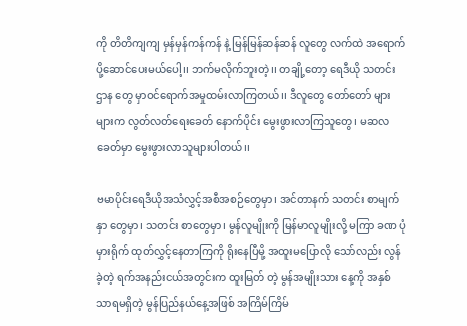ကို တိတိကျကျ မှန်မှန်ကန်ကန် နဲ့ မြန်မြန်ဆန်ဆန် လူတွေ လက်ထဲ အရောက် ပို့ဆောင်ပေးမယ်ပေါ့၊၊ ဘက်မလိုက်ဘူးတဲ့၊၊ တချို့တော့ ရေဒီယို သတင်းဌာန တွေ မှာဝင်ရောက်အမှုထမ်းလာကြတယ်၊၊ ဒီလူတွေ တော်တော် များများက လွတ်လတ်ရေးခေတ် နောက်ပိုင်း မွေးဖွားလာကြသူတွေ၊ မဆလ ခေတ်မှာ မွေးဖွားလာသူများပါတယ်၊၊

ဗမာပိုင်းရေဒီယိုအသံလွှင့်အစီအစဉ်တွေမှာ၊ အင်တာနက် သတင်း စာမျက်နှာ တွေမှာ၊ သတင်း စာတွေမှာ၊ မွန်လူမျိုးကို မြန်မာလူမျိုးလို့ မကြာ ခဏ ပုံမှားရိုက် ထုတ်လွှင့်နေတာကြကို ရိုးနေပြီမို့ အထူးမပြောလို သော်လည်း လွန်ခဲ့တဲ့ ရက်အနည်းငယ်အတွင်းက ထူးမြတ် တဲ့ မွန်အမျိုးသား နေ့ကို အနှစ်သာရမရှိတဲ့ မွန်ပြည်နယ်နေ့အဖြစ် အကြိမ်ကြိမ်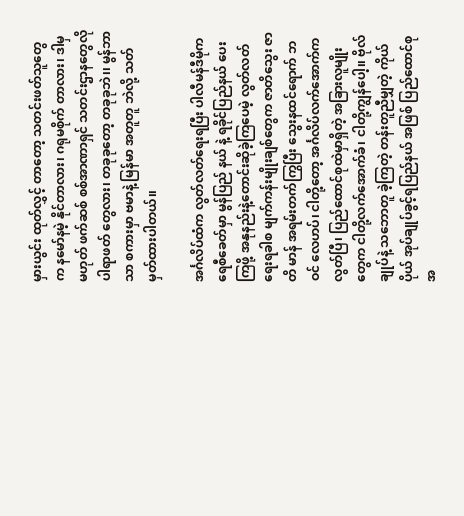မှားယွင်း ထုတ်လွှင့် တာတော့ သတင်းဖတ်သူတွေက နမော်နမဲ့ နိုင်တာလား၊ ဂရုမစိုက် တာလား၊ ဒါမှမဟုတ် ဖက်ဆစ် စစ်အာဏာရှင် သတင်းဌာနတွေလို ပါရာဖတ် တွေလား၊ တခုခုတော့ တခုခုဘဲ၊၊ မွန်ဘာသာ စကားမှာ ဗမာနဲ့ မြန်မာ အတူတူ ဘဲလို့ သတ်မှတ်ထားပါတယ်၊၊

အင်္ဂလိပ်ထံက လွတ်လတ်ရေးရပြီး ပါလီမန်ဒီမိုကရေစီခေတ်မှာ မွန်ပြည် နယ် နဲ့ ရခိုင်ပြည်နယ် ပေးကြဖို့ အနုနည်းနဲ့တောင်းဆိုခဲ့ကြပေမဲ့ လွတ်လတ် ရေးရခါစ မျက်ကန်းမျိုးချစ်တွေက ဇာတိသွေး ဇာတိ မာန် အရမ်းတက်ကြွပြီး သွေးနထင်ရောက် ဘဝင် လေဟပ်၊ ငါတို့တော့ အင်္ဂလိပ်လက်အောက်ကလွတ်ပြီ၊ ပြည်ထောင်စုထဲမှာရှိတဲ့ အခြားလူမျိုး တွေက ငါတို့လက်အောက်ခံ၊ ငါတို့ကျွန်ပေါ့၊၊ ဗိုလ်ချုပ်နဲ့ သဘောတူ ခဲ့ကြတဲ့ တန်းတူညီမျှတဲ့ ကိုယ်ပိုယ် အုပ်ချုပ်ခွင့်ရပြည်နယ် အဖြစ် ပြည်ထောင်စု အ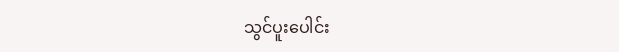သွင်ပူးပေါင်း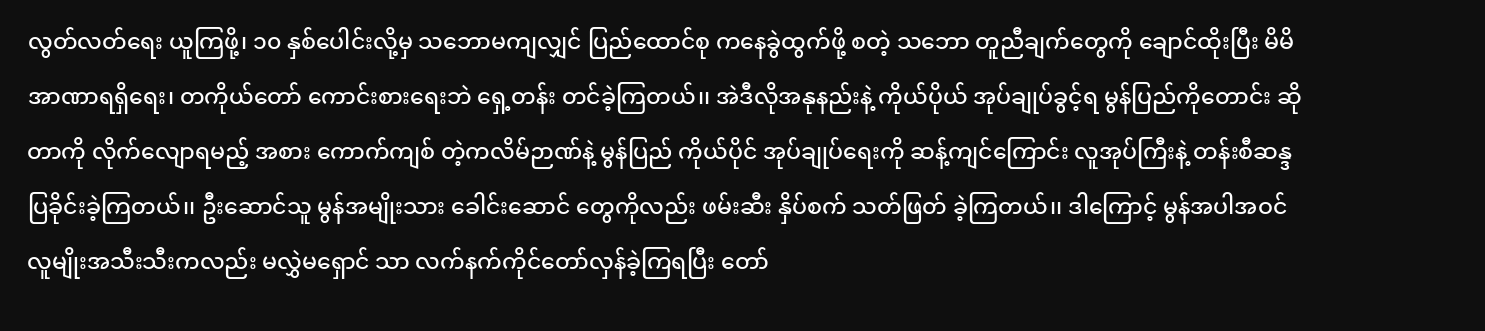လွတ်လတ်ရေး ယူကြဖို့၊ ၁၀ နှစ်ပေါင်းလို့မှ သဘောမကျလျှင် ပြည်ထောင်စု ကနေခွဲထွက်ဖို့ စတဲ့ သဘော တူညီချက်တွေကို ချောင်ထိုးပြီး မိမိအာဏာရရှိရေး၊ တကိုယ်တော် ကောင်းစားရေးဘဲ ရှေ့တန်း တင်ခဲ့ကြတယ်၊၊ အဲဒီလိုအနုနည်းနဲ့ ကိုယ်ပိုယ် အုပ်ချုပ်ခွင့်ရ မွန်ပြည်ကိုတောင်း ဆိုတာကို လိုက်လျောရမည့် အစား ကောက်ကျစ် တဲ့ကလိမ်ဉာဏ်နဲ့ မွန်ပြည် ကိုယ်ပိုင် အုပ်ချုပ်ရေးကို ဆန့်ကျင်ကြောင်း လူအုပ်ကြီးနဲ့ တန်းစီဆန္ဒပြခိုင်းခဲ့ကြတယ်၊၊ ဦးဆောင်သူ မွန်အမျိုးသား ခေါင်းဆောင် တွေကိုလည်း ဖမ်းဆီး နှိပ်စက် သတ်ဖြတ် ခဲ့ကြတယ်၊၊ ဒါကြောင့် မွန်အပါအဝင် လူမျိုးအသီးသီးကလည်း မလွှဲမရှောင် သာ လက်နက်ကိုင်တော်လှန်ခဲ့ကြရပြီး တော်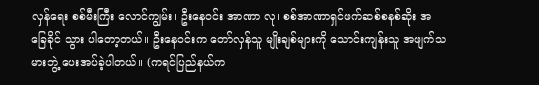လှန်ရေး စစ်မီးကြီး လောင်ကျွမ်း၊ ဦးနေဝင်း အာဏာ လု၊ စစ်အာဏာရှင်ဖက်ဆစ်စနစ်ဆိုး အခြေခိုင် သွား ပါတော့တယ်၊၊ ဦးနေဝင်းက တော်လှန်သူ မျိုးချစ်များကို သောင်းကျန်းသူ အဖျက်သမားဘွဲ့ ပေးအပ်ခဲ့ပါတယ်၊၊ (ကရင်ပြည်နယ်က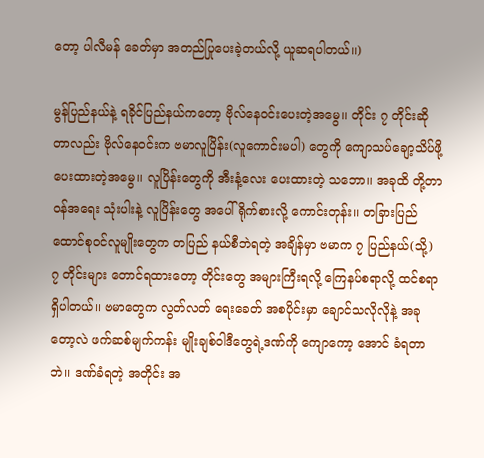တော့ ပါလီမန် ခေတ်မှာ အတည်ပြုပေးခဲ့တယ်လို့ ယူဆရပါတယ်၊၊)

မွန်ပြည်နယ်နဲ့ ရခိုင်ပြည်နယ်ကတော့ ဗိုလ်နေဝင်းပေးတဲ့အမွေ၊၊ တိုင်း ၇ တိုင်းဆိုတာလည်း ဗိုလ်နေဝင်းက ဗမာလူပြိန်း(လူကောင်းမပါ) တွေကို ကျောသပ်ချော့သိပ်ဖို့ ပေးထားတဲ့အမွေ၊၊ လူပြိန်းတွေကို အီးနံ့လေး ပေးထားတဲ့ သဘော၊၊ အခုထိ တို့တာဝန်အရေး သုံးပါးနဲ့ လူပြိန်းတွေ အပေါ် ရိုက်စားလို့ ကောင်းတုန်း၊၊ တခြားပြည်ထောင်စုဝင်လူမျိုးတွေက တပြည် နယ်စီဘဲရတဲ့ အချိန်မှာ ဗမာက ၇ ပြည်နယ်(သို့) ၇ တိုင်းများ တောင်ရထားတော့ တိုင်းတွေ အများကြီးရလို့ ကြေနပ်စရာလို့ ထင်စရာ ရှိပါတယ်၊၊ ဗမာတွေက လွတ်လတ် ရေးခေတ် အစပိုင်းမှာ ချောင်သလိုလိုနဲ့ အခုတော့လဲ ဖက်ဆစ်မျက်ကန်း မျိုးချစ်ဝါဒီတွေရဲ့ဒဏ်ကို ကျောကော့ အောင် ခံရတာဘဲ၊၊ ဒဏ်ခံရတဲ့ အတိုင်း အ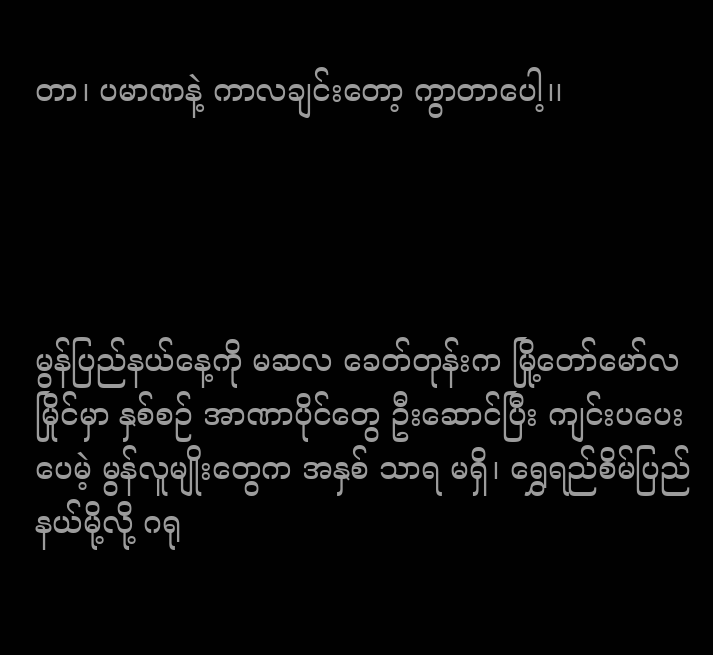တာ၊ ပမာဏနဲ့ ကာလချင်းတော့ ကွာတာပေါ့၊၊




မွန်ပြည်နယ်နေ့ကို မဆလ ခေတ်တုန်းက မြို့တော်မော်လမြိုင်မှာ နှစ်စဉ် အာဏာပိုင်တွေ ဦးဆောင်ပြီး ကျင်းပပေးပေမဲ့ မွန်လူမျိုးတွေက အနှစ် သာရ မရှိ၊ ရွှေရည်စိမ်ပြည်နယ်မို့လို့ ဂရု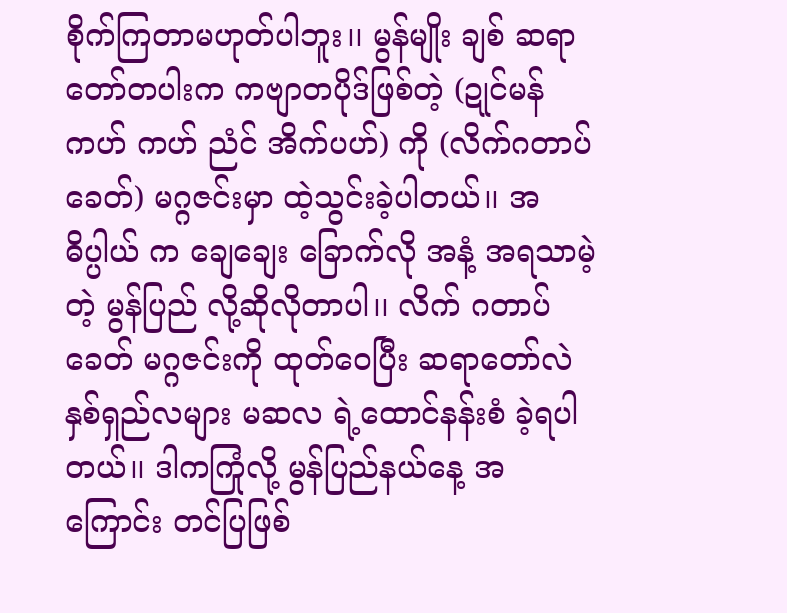စိုက်ကြတာမဟုတ်ပါဘူး၊၊ မွန်မျိုး ချစ် ဆရာတော်တပါးက ကဗျာတပိုဒ်ဖြစ်တဲ့ (ဍုင်မန်ကဟ် ကဟ် ညံင် အိက်ပဟ်) ကို (လိက်ဂတာပ်ခေတ်) မဂ္ဂဇင်းမှာ ထဲ့သွင်းခဲ့ပါတယ်၊၊ အဓိပ္ပါယ် က ချေချေး ခြောက်လို အနံ့ အရသာမဲ့တဲ့ မွန်ပြည် လို့ဆိုလိုတာပါ၊၊ လိက် ဂတာပ်ခေတ် မဂ္ဂဇင်းကို ထုတ်ဝေပြီး ဆရာတော်လဲ နှစ်ရှည်လများ မဆလ ရဲ့ထောင်နန်းစံ ခဲ့ရပါတယ်၊၊ ဒါကကြုံလို့ မွန်ပြည်နယ်နေ့ အကြောင်း တင်ပြဖြစ်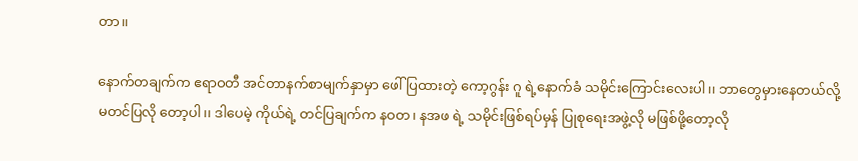တာ၊၊

နောက်တချက်က ဧရာဝတီ အင်တာနက်စာမျက်နှာမှာ ဖေါ်ပြထားတဲ့ ကော့ဂွန်း ဂူ ရဲ့နောက်ခံ သမိုင်းကြောင်းလေးပါ၊၊ ဘာတွေမှားနေတယ်လို့ မတင်ပြလို တော့ပါ၊၊ ဒါပေမဲ့ ကိုယ်ရဲ့ တင်ပြချက်က နဝတ၊ နအဖ ရဲ့ သမိုင်းဖြစ်ရပ်မှန် ပြုစုရေးအဖွဲ့လို မဖြစ်ဖို့တော့လို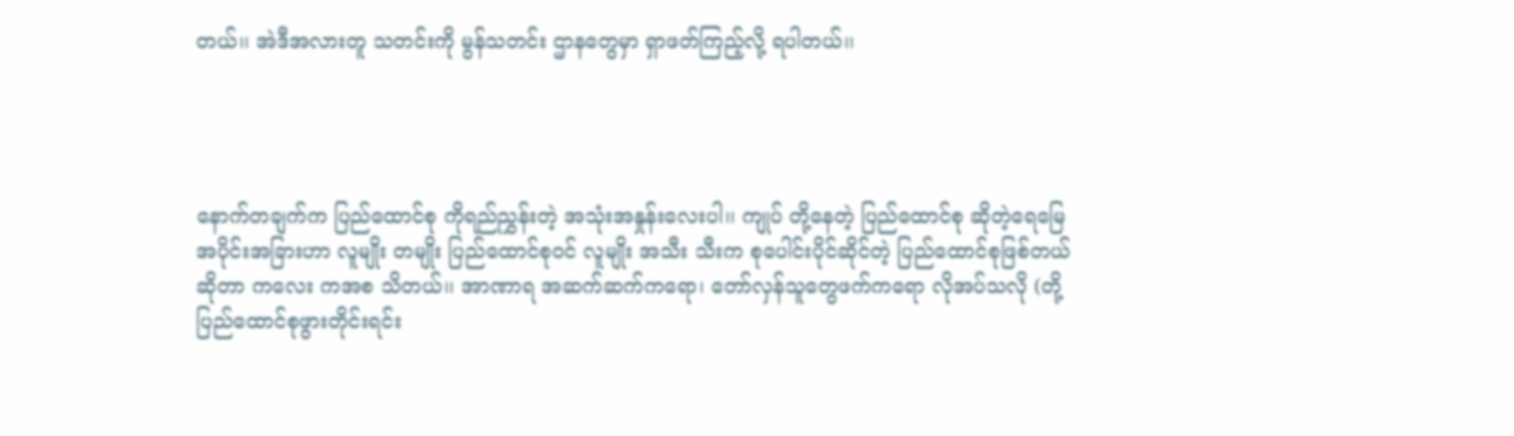တယ်၊၊ အဲဒီအလားတူ သတင်းကို မွန်သတင်း ဌာနတွေမှာ ရှာဖတ်ကြည့်လို့ ရပါတယ်၊၊




နောက်တချက်က ပြည်ထောင်စု ကိုရည်ညွှန်းတဲ့ အသုံးအနှုန်းလေးပါ၊၊ ကျုပ် တို့နေတဲ့ ပြည်ထောင်စု ဆိုတဲ့ရေမြေအပိုင်းအခြားဟာ လူမျိုး တမျိုး ပြည်ထောင်စုဝင် လူမျိုး အသီး သီးက စုပေါင်းပိုင်ဆိုင်တဲ့ ပြည်ထောင်စုဖြစ်တယ်ဆိုတာ ကလေး ကအစ သိတယ်၊၊ အာဏာရ အဆက်ဆက်ကရော၊ တော်လှန်သူတွေဖက်ကရော လိုအပ်သလို (တို့ပြည်ထောင်စုဖွားတိုင်းရင်း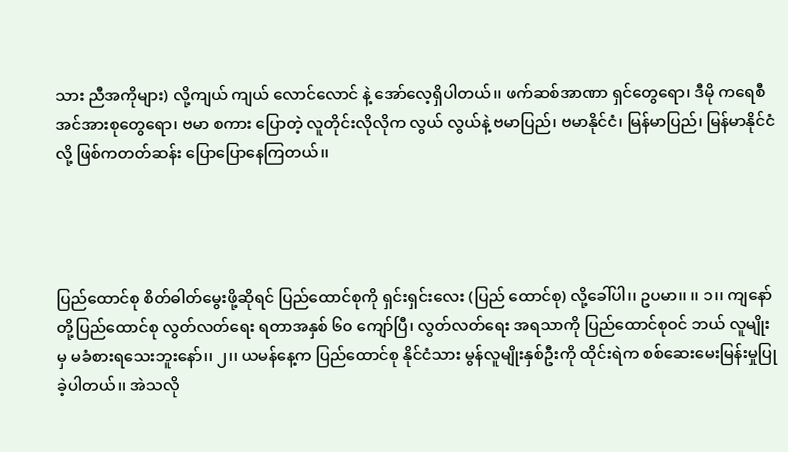သား ညီအကိုများ) လို့ကျယ် ကျယ် လောင်လောင် နဲ့ အော်လေ့ရှိပါတယ်၊၊ ဖက်ဆစ်အာဏာ ရှင်တွေရော၊ ဒီမို ကရေစီ အင်အားစုတွေရော၊ ဗမာ စကား ပြောတဲ့ လူတိုင်းလိုလိုက လွယ် လွယ်နဲ့ ဗမာပြည်၊ ဗမာနိုင်ငံ၊ မြန်မာပြည်၊ မြန်မာနိုင်ငံလို့ ဖြစ်ကတတ်ဆန်း ပြောပြောနေကြတယ်၊၊




ပြည်ထောင်စု စိတ်ဓါတ်မွေးဖို့ဆိုရင် ပြည်ထောင်စုကို ရှင်းရှင်းလေး (ပြည် ထောင်စု) လို့ခေါ်ပါ၊၊ ဥပမာ၊၊ ၊၊ ၁၊၊ ကျနော်တို့ပြည်ထောင်စု လွတ်လတ်ရေး ရတာအနှစ် ၆၀ ကျော်ပြီ၊ လွတ်လတ်ရေး အရသာကို ပြည်ထောင်စုဝင် ဘယ် လူမျိုးမှ မခံစားရသေးဘူးနော်၊၊ ၂၊၊ ယမန်နေ့က ပြည်ထောင်စု နိုင်ငံသား မွန်လူမျိုးနှစ်ဦးကို ထိုင်းရဲက စစ်ဆေးမေးမြန်းမှုပြုခဲ့ပါတယ်၊၊ အဲသလို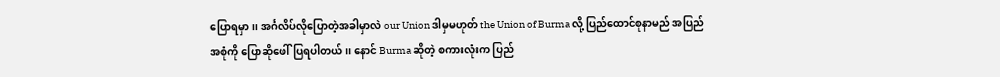ပြောရမှာ၊၊ အင်္ဂလိပ်လိုပြောတဲ့အခါမှာလဲ our Union ဒါမှမဟုတ် the Union of Burma လို့ ပြည်ထောင်စုနာမည် အပြည်အစုံကို ပြောဆိုဖေါ်ပြရပါတယ်၊၊ နောင် Burma ဆိုတဲ့ စကားလုံးက ပြည်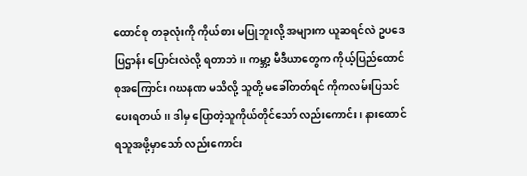ထောင်စု တခုလုံးကို ကိုယ်စား မပြုဘူးလို့ အများက ယူဆရင်လဲ ဥပဒေ ပြဌာန်း ပြောင်းလဲလို့ ရတာဘဲ၊၊ ကမ္ဘာ့ မီဒီယာတွေက ကိုယ့်ပြည်ထောင်စုအကြောင်း ဂဃနဏ မသိလို့ သူတို့ မခေါ်တတ်ရင် ကိုကလမ်းပြသင်ပေးရတယ်၊၊ ဒါမှ ပြောတဲ့သူကိုယ်တိုင်သော် လည်းကောင်း၊ နားထောင်ရသူအဖို့မှာသော် လည်းကောင်း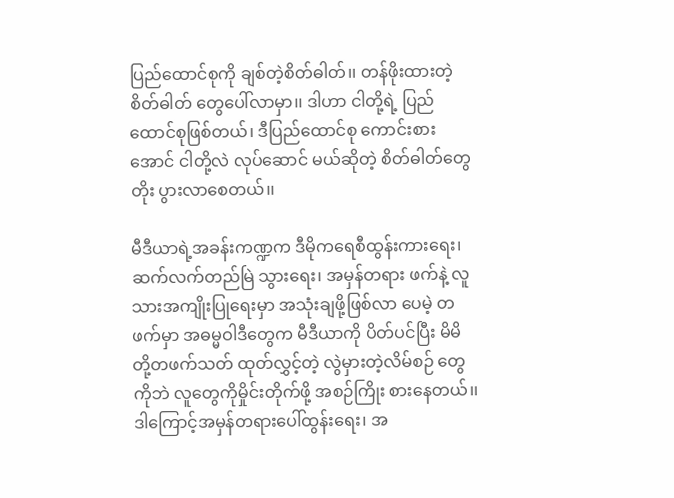ပြည်ထောင်စုကို ချစ်တဲ့စိတ်ဓါတ်၊၊ တန်ဖိုးထားတဲ့ စိတ်ဓါတ် တွေပေါ်လာမှာ၊၊ ဒါဟာ ငါတို့ရဲ့ ပြည်ထောင်စုဖြစ်တယ်၊ ဒီပြည်ထောင်စု ကောင်းစားအောင် ငါတို့လဲ လုပ်ဆောင် မယ်ဆိုတဲ့ စိတ်ဓါတ်တွေတိုး ပွားလာစေတယ်၊၊

မီဒီယာရဲ့အခန်းကဏ္ဍက ဒီမိုကရေစီထွန်းကားရေး၊ ဆက်လက်တည်မြဲ သွားရေး၊ အမှန်တရား ဖက်နဲ့ လူသားအကျိုးပြုရေးမှာ အသုံးချဖို့ဖြစ်လာ ပေမဲ့ တဖက်မှာ အဓမ္မဝါဒီတွေက မီဒီယာကို ပိတ်ပင်ပြီး မိမိတို့တဖက်သတ် ထုတ်လွှင့်တဲ့ လွဲမှားတဲ့လိမ်စဉ် တွေကိုဘဲ လူတွေကိုမှိုင်းတိုက်ဖို့ အစဉ်ကြိုး စားနေတယ်၊၊ ဒါကြောင့်အမှန်တရားပေါ်ထွန်းရေး၊ အ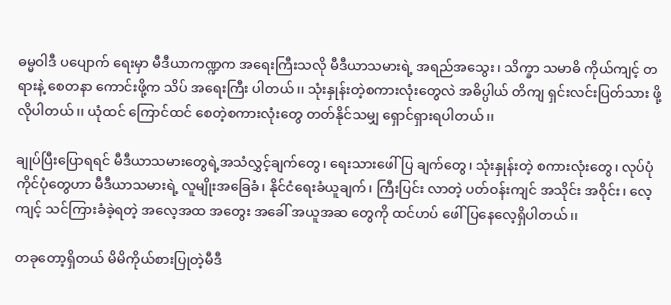ဓမ္မဝါဒီ ပပျောက် ရေးမှာ မီဒီယာကဏ္ဍက အရေးကြီးသလို မီဒီယာသမားရဲ့ အရည်အသွေး၊ သိက္ခာ သမာဓိ ကိုယ်ကျင့် တရားနဲ့ စေတနာ ကောင်းဖို့က သိပ် အရေးကြီး ပါတယ်၊၊ သုံးနှုန်းတဲ့စကားလုံးတွေလဲ အဓိပ္ပါယ် တိကျ ရှင်းလင်းပြတ်သား ဖို့လိုပါတယ်၊၊ ယုံထင် ကြောင်ထင် စေတဲ့စကားလုံးတွေ တတ်နိုင်သမျှ ရှောင်ရှားရပါတယ်၊၊

ချုပ်ပြီးပြောရရင် မီဒီယာသမားတွေရဲ့အသံလွှင့်ချက်တွေ၊ ရေးသားဖေါ်ပြ ချက်တွေ၊ သုံးနှုန်းတဲ့ စကားလုံးတွေ၊ လုပ်ပုံကိုင်ပုံတွေဟာ မီဒီယာသမားရဲ့ လူမျိုးအခြေခံ၊ နိုင်ငံရေးခံယူချက်၊ ကြီးပြင်း လာတဲ့ ပတ်ဝန်းကျင် အသိုင်း အဝိုင်း၊ လေ့ကျင့် သင်ကြားခံခဲ့ရတဲ့ အလေ့အထ အတွေး အခေါ် အယူအဆ တွေကို ထင်ဟပ် ဖေါ်ပြနေလေ့ရှိပါတယ်၊၊

တခုတော့ရှိတယ် မိမိကိုယ်စားပြုတဲ့မီဒီ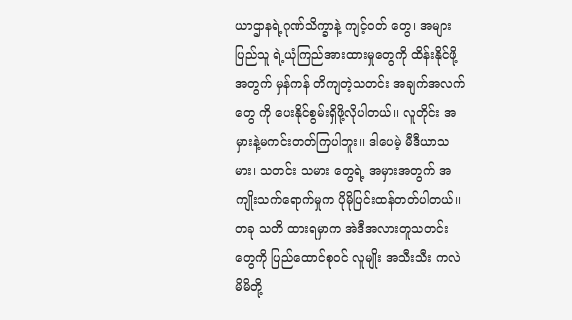ယာဌာနရဲ့ဂုဏ်သိက္ခာနဲ့ ကျင့်ဝတ် တွေ၊ အများပြည်သူ ရဲ့ယုံကြည်အားထားမှုတွေကို ထိန်းနိုင်ဖို့အတွက် မှန်ကန် တိကျတဲ့သတင်း အချက်အလက်တွေ ကို ပေးနိုင်စွမ်းရှိဖို့လိုပါတယ်၊၊ လူတိုင်း အမှားနဲ့မကင်းတတ်ကြပါဘူး၊၊ ဒါပေမဲ့ မီဒီယာသမား၊ သတင်း သမား တွေရဲ့ အမှားအတွက် အကျိုးသက်ရောက်မှုက ပိုမိုပြင်းထန်တတ်ပါတယ်၊၊ တခု သတိ ထားရမှာက အဲဒီအလားတူသတင်းတွေကို ပြည်ထောင်စုဝင် လူမျိုး အသီးသီး ကလဲ မိမိတို့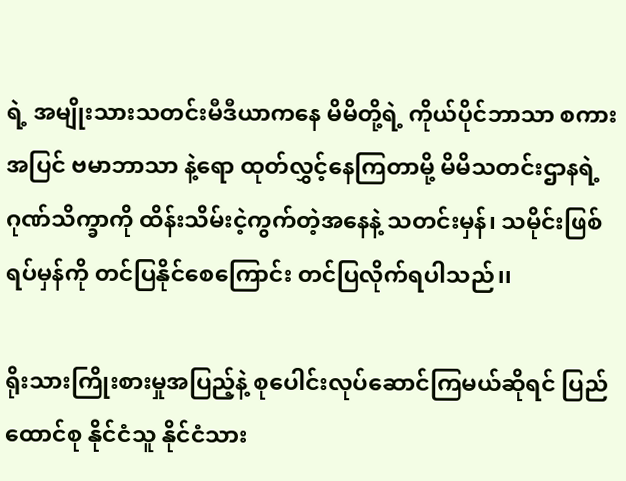ရဲ့ အမျိုးသားသတင်းမီဒီယာကနေ မိမိတို့ရဲ့ ကိုယ်ပိုင်ဘာသာ စကားအပြင် ဗမာဘာသာ နဲ့ရော ထုတ်လွှင့်နေကြတာမို့ မိမိသတင်းဌာနရဲ့ ဂုဏ်သိက္ခာကို ထိန်းသိမ်းငဲ့ကွက်တဲ့အနေနဲ့ သတင်းမှန်၊ သမိုင်းဖြစ်ရပ်မှန်ကို တင်ပြနိုင်စေကြောင်း တင်ပြလိုက်ရပါသည်၊၊

ရိုးသားကြိုးစားမှုအပြည့်နဲ့ စုပေါင်းလုပ်ဆောင်ကြမယ်ဆိုရင် ပြည်ထောင်စု နိုင်ငံသူ နိုင်ငံသား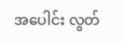အပေါင်း လွတ်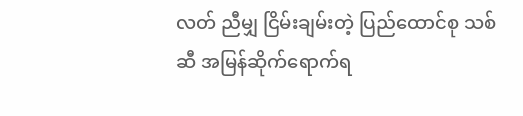လတ် ညီမျှ ငြိမ်းချမ်းတဲ့ ပြည်ထောင်စု သစ်ဆီ အမြန်ဆိုက်ရောက်ရ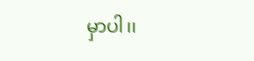မှာပါ၊၊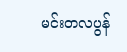မင်းတလပွန်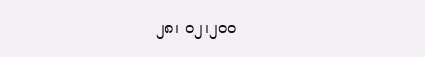၂၈၊ ၀၂၊၂၀၀